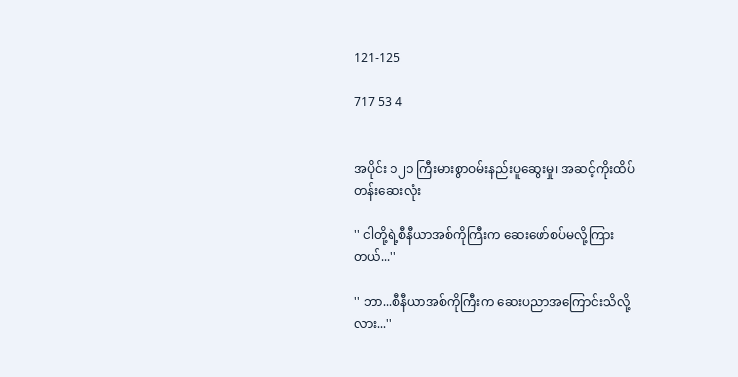121-125

717 53 4


အပိုင်း ၁၂၁ ကြီးမားစွာဝမ်းနည်းပူဆွေးမှု၊ အဆင့်ကိုးထိပ်တန်းဆေးလုံး

'' ငါတို့ရဲ့စီနီယာအစ်ကိုကြီးက ဆေးဖော်စပ်မလို့ကြားတယ်...''

'' ဘာ...စီနီယာအစ်ကိုကြီးက ဆေးပညာအကြောင်းသိလို့လား...''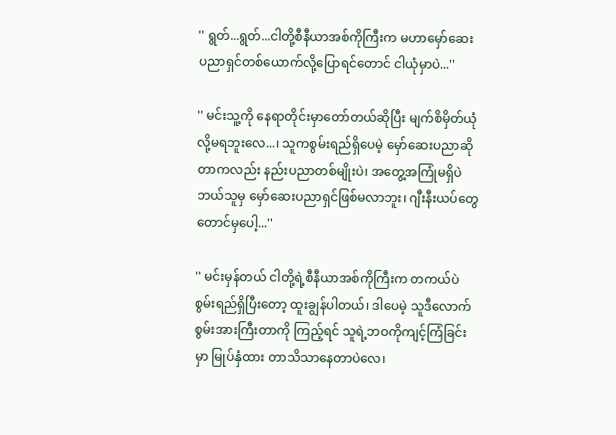'' ရွတ်...ရွတ်...ငါတို့စီနီယာအစ်ကိုကြီးက မဟာမှော်ဆေးပညာရှင်တစ်ယောက်လို့ပြောရင်တောင် ငါယုံမှာပဲ...''

'' မင်းသူ့ကို နေရာတိုင်းမှာတော်တယ်ဆိုပြီး မျက်စိမှိတ်ယုံလို့မရဘူးလေ...၊ သူကစွမ်းရည်ရှိပေမဲ့ မှော်ဆေးပညာဆိုတာကလည်း နည်းပညာတစ်မျိုးပဲ၊ အတွေ့အကြုံမရှိပဲ ဘယ်သူမှ မှော်ဆေးပညာရှင်ဖြစ်မလာဘူး၊ ဂျီးနီးယပ်တွေ တောင်မှပေါ့...''

'' မင်းမှန်တယ် ငါတို့ရဲ့စီနီယာအစ်ကိုကြီးက တကယ်ပဲစွမ်းရည်ရှိပြီးတော့ ထူးချွန်ပါတယ်၊ ဒါပေမဲ့ သူဒီလောက်စွမ်းအားကြီးတာကို ကြည့်ရင် သူရဲ့ဘဝကိုကျင့်ကြံခြင်းမှာ မြုပ်နှံထား တာသိသာနေတာပဲလေ၊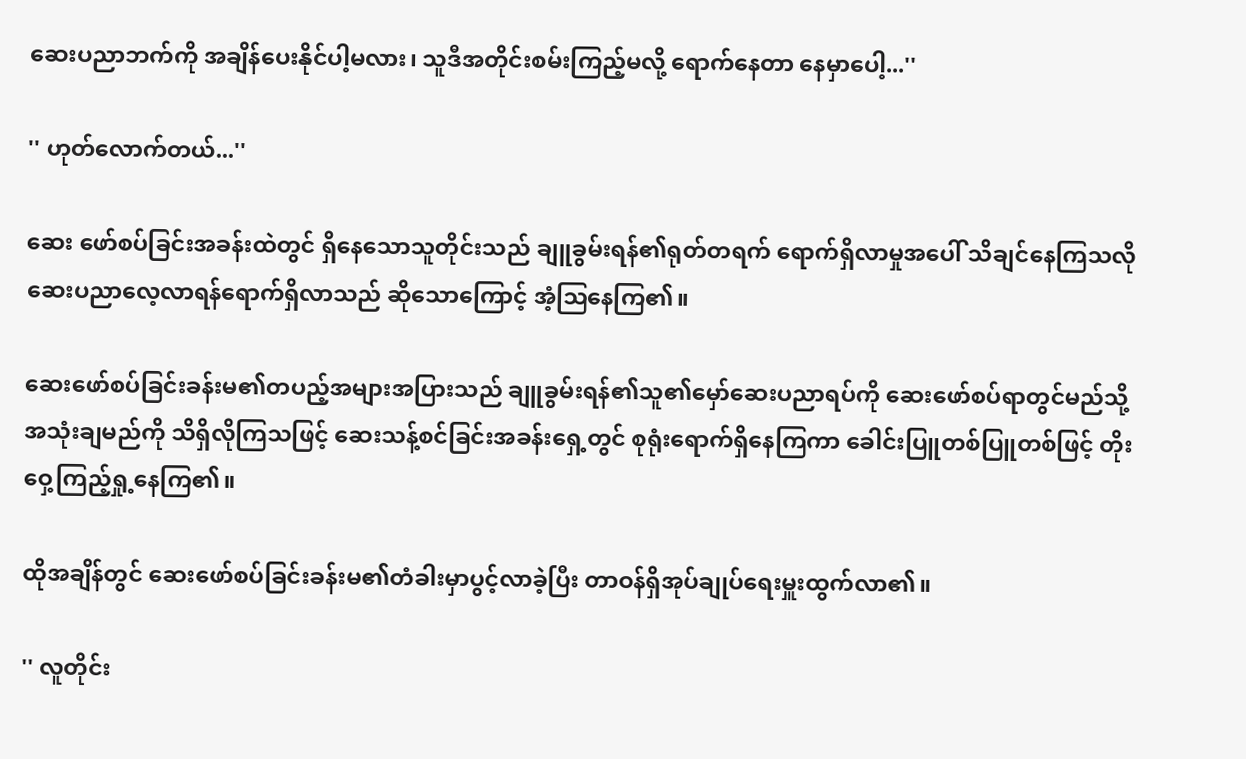ဆေးပညာဘက်ကို အချိန်ပေးနိုင်ပါ့မလား၊ သူဒီအတိုင်းစမ်းကြည့်မလို့ ရောက်နေတာ နေမှာပေါ့...''

'' ဟုတ်လောက်တယ်...''

ဆေး ဖော်စပ်ခြင်းအခန်းထဲတွင် ရှိနေသောသူတိုင်းသည် ချူခွမ်းရန်၏ရုတ်တရက် ရောက်ရှိလာမှုအပေါ် သိချင်နေကြသလို ဆေးပညာလေ့လာရန်ရောက်ရှိလာသည် ဆိုသောကြောင့် အံ့ဩနေကြ၏။

ဆေးဖော်စပ်ခြင်းခန်းမ၏တပည့်အများအပြားသည် ချူခွမ်းရန်၏သူ၏မှော်ဆေးပညာရပ်ကို ဆေးဖော်စပ်ရာတွင်မည်သို့အသုံးချမည်ကို သိရှိလိုကြသဖြင့် ဆေးသန့်စင်ခြင်းအခန်းရှေ့တွင် စုရုံးရောက်ရှိနေကြကာ ခေါင်းပြူတစ်ပြူတစ်ဖြင့် တိုးဝှေ့ကြည့်ရှု့နေကြ၏။

ထိုအချိန်တွင် ဆေးဖော်စပ်ခြင်းခန်းမ၏တံခါးမှာပွင့်လာခဲ့ပြီး တာဝန်ရှိအုပ်ချုပ်ရေးမှူးထွက်လာ၏။

'' လူတိုင်း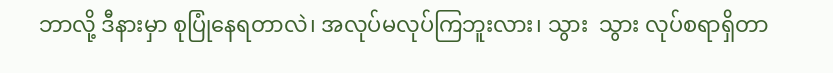ဘာလို့ ဒီနားမှာ စုပြုံနေရတာလဲ၊ အလုပ်မလုပ်ကြဘူးလား၊ သွား  သွား လုပ်စရာရှိတာ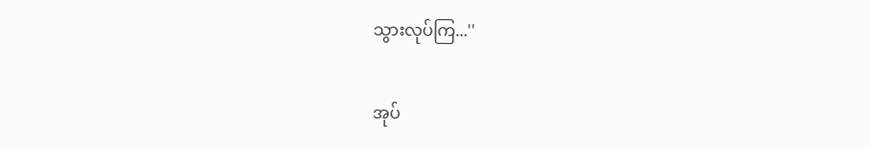သွားလုပ်ကြ...''

အုပ်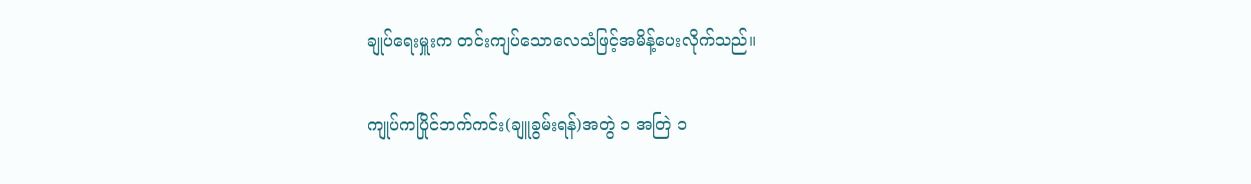ချုပ်ရေးမှူးက တင်းကျပ်သောလေသံဖြင့်အမိန့်ပေးလိုက်သည်။

ကျုပ်ကပြိုင်ဘက်ကင်း(ချူခွမ်းရန်)အတွဲ ၁ အတြဲ ၁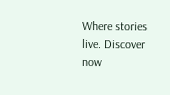Where stories live. Discover now